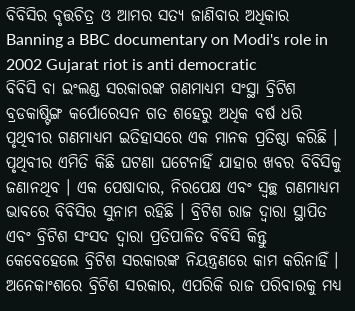ବିବିସିର ବୃତ୍ତଚିତ୍ର ଓ ଆମର ସତ୍ୟ ଜାଣିବାର ଅଧିକାର
Banning a BBC documentary on Modi's role in 2002 Gujarat riot is anti democratic
ବିବିସି ବା ଇଂଲଣ୍ଡ ସରକାରଙ୍କ ଗଣମାଧ୍ୟମ ସଂସ୍ଥା ବ୍ରିଟିଶ ବ୍ରଡକାଷ୍ଟିଙ୍ଗ କର୍ପୋରେସନ ଗତ ଶହେରୁ ଅଧିକ ବର୍ଷ ଧରି ପୃଥିବୀର ଗଣମାଧ୍ୟମ ଇତିହାସରେ ଏକ ମାନକ ପ୍ରତିଷ୍ଠା କରିଛି । ପୃଥିବୀର ଏମିତି କିଛି ଘଟଣା ଘଟେନାହିଁ ଯାହାର ଖବର ବିବିସିକୁ ଜଣାନଥିବ । ଏକ ପେଷାଦାର, ନିରପେକ୍ଷ ଏବଂ ସ୍ଵଚ୍ଛ ଗଣମାଧ୍ୟମ ଭାବରେ ବିବିସିର ସୁନାମ ରହିଛି । ବ୍ରିଟିଶ ରାଜ ଦ୍ଵାରା ସ୍ଥାପିତ ଏବଂ ବ୍ରିଟିଶ ସଂସଦ ଦ୍ଵାରା ପ୍ରତିପାଳିତ ବିବିସି କିନ୍ତୁ କେବେହେଲେ ବ୍ରିଟିଶ ସରକାରଙ୍କ ନିୟନ୍ତ୍ରଣରେ କାମ କରିନାହିଁ । ଅନେକାଂଶରେ ବ୍ରିଟିଶ ସରକାର, ଏପରିକି ରାଜ ପରିବାରକୁ ମଧ୍ୟ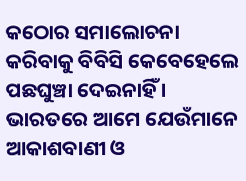କଠୋର ସମାଲୋଚନା କରିବାକୁ ବିବିସି କେବେହେଲେ ପଛଘୁଞ୍ଚା ଦେଇନାହିଁ । ଭାରତରେ ଆମେ ଯେଉଁମାନେ ଆକାଶବାଣୀ ଓ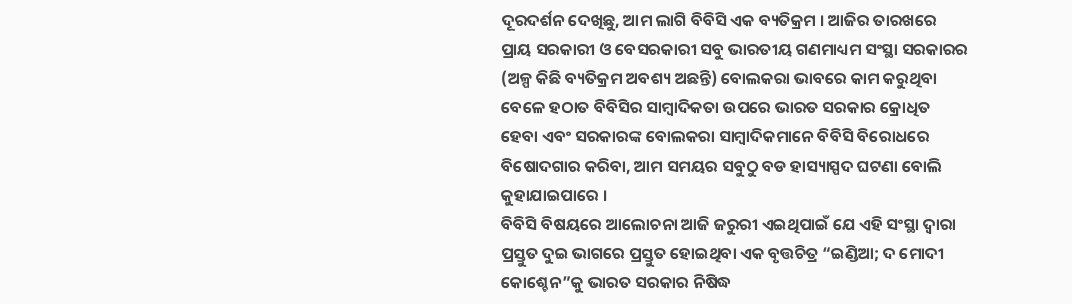ଦୂରଦର୍ଶନ ଦେଖିଛୁ, ଆମ ଲାଗି ବିବିସି ଏକ ବ୍ୟତିକ୍ରମ । ଆଜିର ତାରଖରେ ପ୍ରାୟ ସରକାରୀ ଓ ବେସରକାରୀ ସବୁ ଭାରତୀୟ ଗଣମାଧ୍ୟମ ସଂସ୍ଥା ସରକାରର (ଅଳ୍ପ କିଛି ବ୍ୟତିକ୍ରମ ଅବଶ୍ୟ ଅଛନ୍ତି) ବୋଲକରା ଭାବରେ କାମ କରୁଥିବା ବେଳେ ହଠାତ ବିବିସିର ସାମ୍ବାଦିକତା ଉପରେ ଭାରତ ସରକାର କ୍ରୋଧିତ ହେବା ଏବଂ ସରକାରଙ୍କ ବୋଲକରା ସାମ୍ବାଦିକମାନେ ବିବିସି ବିରୋଧରେ ବିଷୋଦଗାର କରିବା, ଆମ ସମୟର ସବୁଠୁ ବଡ ହାସ୍ୟାସ୍ପଦ ଘଟଣା ବୋଲି କୁହାଯାଇପାରେ ।
ବିବିସି ବିଷୟରେ ଆଲୋଚନା ଆଜି ଜରୁରୀ ଏଇଥିପାଇଁ ଯେ ଏହି ସଂସ୍ଥା ଦ୍ଵାରା ପ୍ରସ୍ତୁତ ଦୁଇ ଭାଗରେ ପ୍ରସ୍ତୁତ ହୋଇଥିବା ଏକ ବୃତ୍ତଚିତ୍ର “ଇଣ୍ଡିଆ; ଦ ମୋଦୀ କୋଶ୍ଚେନ”କୁ ଭାରତ ସରକାର ନିଷିଦ୍ଧ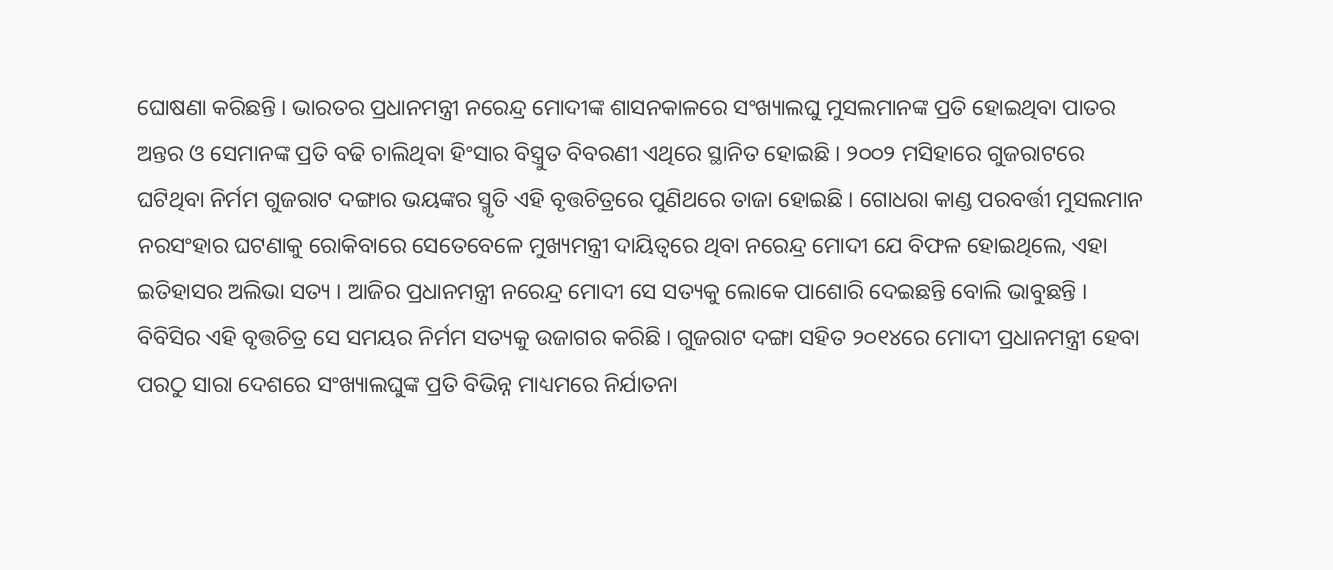ଘୋଷଣା କରିଛନ୍ତି । ଭାରତର ପ୍ରଧାନମନ୍ତ୍ରୀ ନରେନ୍ଦ୍ର ମୋଦୀଙ୍କ ଶାସନକାଳରେ ସଂଖ୍ୟାଲଘୁ ମୁସଲମାନଙ୍କ ପ୍ରତି ହୋଇଥିବା ପାତର ଅନ୍ତର ଓ ସେମାନଙ୍କ ପ୍ରତି ବଢି ଚାଲିଥିବା ହିଂସାର ବିସ୍ତ୍ରୁତ ବିବରଣୀ ଏଥିରେ ସ୍ଥାନିତ ହୋଇଛି । ୨୦୦୨ ମସିହାରେ ଗୁଜରାଟରେ ଘଟିଥିବା ନିର୍ମମ ଗୁଜରାଟ ଦଙ୍ଗାର ଭୟଙ୍କର ସ୍ମୃତି ଏହି ବୃତ୍ତଚିତ୍ରରେ ପୁଣିଥରେ ତାଜା ହୋଇଛି । ଗୋଧରା କାଣ୍ଡ ପରବର୍ତ୍ତୀ ମୁସଲମାନ ନରସଂହାର ଘଟଣାକୁ ରୋକିବାରେ ସେତେବେଳେ ମୁଖ୍ୟମନ୍ତ୍ରୀ ଦାୟିତ୍ବରେ ଥିବା ନରେନ୍ଦ୍ର ମୋଦୀ ଯେ ବିଫଳ ହୋଇଥିଲେ, ଏହା ଇତିହାସର ଅଲିଭା ସତ୍ୟ । ଆଜିର ପ୍ରଧାନମନ୍ତ୍ରୀ ନରେନ୍ଦ୍ର ମୋଦୀ ସେ ସତ୍ୟକୁ ଲୋକେ ପାଶୋରି ଦେଇଛନ୍ତି ବୋଲି ଭାବୁଛନ୍ତି । ବିବିସିର ଏହି ବୃତ୍ତଚିତ୍ର ସେ ସମୟର ନିର୍ମମ ସତ୍ୟକୁ ଉଜାଗର କରିଛି । ଗୁଜରାଟ ଦଙ୍ଗା ସହିତ ୨୦୧୪ରେ ମୋଦୀ ପ୍ରଧାନମନ୍ତ୍ରୀ ହେବା ପରଠୁ ସାରା ଦେଶରେ ସଂଖ୍ୟାଲଘୁଙ୍କ ପ୍ରତି ବିଭିନ୍ନ ମାଧ୍ୟମରେ ନିର୍ଯାତନା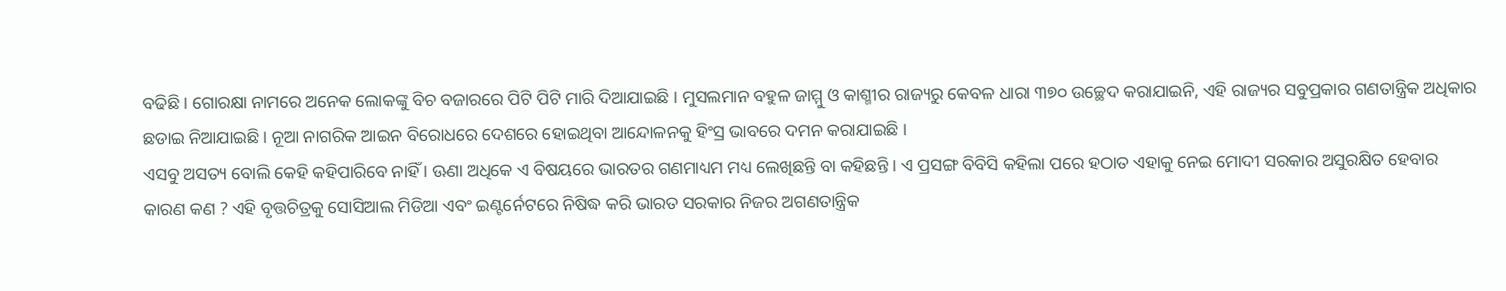ବଢିଛି । ଗୋରକ୍ଷା ନାମରେ ଅନେକ ଲୋକଙ୍କୁ ବିଚ ବଜାରରେ ପିଟି ପିଟି ମାରି ଦିଆଯାଇଛି । ମୁସଲମାନ ବହୁଳ ଜାମ୍ମୁ ଓ କାଶ୍ମୀର ରାଜ୍ୟରୁ କେବଳ ଧାରା ୩୭୦ ଉଚ୍ଛେଦ କରାଯାଇନି, ଏହି ରାଜ୍ୟର ସବୁପ୍ରକାର ଗଣତାନ୍ତ୍ରିକ ଅଧିକାର ଛଡାଇ ନିଆଯାଇଛି । ନୂଆ ନାଗରିକ ଆଇନ ବିରୋଧରେ ଦେଶରେ ହୋଇଥିବା ଆନ୍ଦୋଳନକୁ ହିଂସ୍ର ଭାବରେ ଦମନ କରାଯାଇଛି ।
ଏସବୁ ଅସତ୍ୟ ବୋଲି କେହି କହିପାରିବେ ନାହିଁ । ଊଣା ଅଧିକେ ଏ ବିଷୟରେ ଭାରତର ଗଣମାଧ୍ୟମ ମଧ୍ୟ ଲେଖିଛନ୍ତି ବା କହିଛନ୍ତି । ଏ ପ୍ରସଙ୍ଗ ବିବିସି କହିଲା ପରେ ହଠାତ ଏହାକୁ ନେଇ ମୋଦୀ ସରକାର ଅସୁରକ୍ଷିତ ହେବାର କାରଣ କଣ ? ଏହି ବୃତ୍ତଚିତ୍ରକୁ ସୋସିଆଲ ମିଡିଆ ଏବଂ ଇଣ୍ଟର୍ନେଟରେ ନିଷିଦ୍ଧ କରି ଭାରତ ସରକାର ନିଜର ଅଗଣତାନ୍ତ୍ରିକ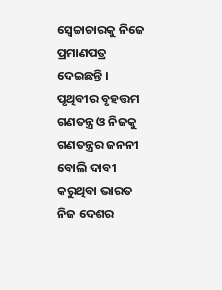ସ୍ଵେଚ୍ଚାଚାରକୁ ନିଜେ ପ୍ରମାଣପତ୍ର ଦେଇଛନ୍ତି । ପୃଥିବୀର ବୃହତ୍ତମ ଗଣତନ୍ତ୍ର ଓ ନିଜକୁ ଗଣତନ୍ତ୍ରର ଜନନୀ ବୋଲି ଦାବୀ କରୁଥିବା ଭାରତ ନିଜ ଦେଶର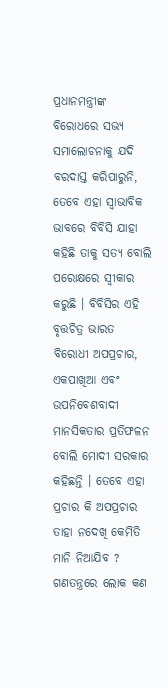ପ୍ରଧାନମନ୍ତ୍ରୀଙ୍କ ବିରୋଧରେ ସଭ୍ୟ ସମାଲୋଚନାକୁ ଯଦି ବରଦାସ୍ତ କରିପାରୁନି, ତେବେ ଏହା ସ୍ଵାଭାବିକ ଭାବରେ ବିବିସି ଯାହା କହିଛି ତାକୁ ସତ୍ୟ ବୋଲି ପରୋକ୍ଷରେ ସ୍ଵୀକାର କରୁଛି । ବିବିସିର ଏହି ବୃତ୍ତଚିତ୍ର ଭାରତ ବିରୋଧୀ ଅପପ୍ରଚାର, ଏକପାଖିଆ ଏବଂ ଉପନିବେଶବାଦୀ ମାନସିକତାର ପ୍ରତିଫଳନ ବୋଲି ମୋଦୀ ସରକାର କହିଛନ୍ତି । ତେବେ ଏହା ପ୍ରଚାର କି ଅପପ୍ରଚାର ତାହା ନଦେଖି କେମିତି ମାନି ନିଆଯିବ ? ଗଣତନ୍ତ୍ରରେ ଲୋକ କଣ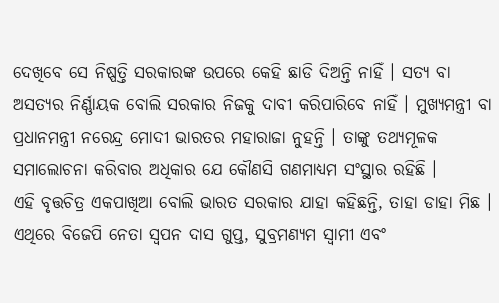ଦେଖିବେ ସେ ନିଷ୍ପତ୍ତି ସରକାରଙ୍କ ଉପରେ କେହି ଛାଡି ଦିଅନ୍ତି ନାହିଁ । ସତ୍ୟ ବା ଅସତ୍ୟର ନିର୍ଣ୍ଣାୟକ ବୋଲି ସରକାର ନିଜକୁ ଦାବୀ କରିପାରିବେ ନାହିଁ । ମୁଖ୍ୟମନ୍ତ୍ରୀ ବା ପ୍ରଧାନମନ୍ତ୍ରୀ ନରେନ୍ଦ୍ର ମୋଦୀ ଭାରତର ମହାରାଜା ନୁହନ୍ତି । ତାଙ୍କୁ ତଥ୍ୟମୂଳକ ସମାଲୋଚନା କରିବାର ଅଧିକାର ଯେ କୌଣସି ଗଣମାଧ୍ୟମ ସଂସ୍ଥାର ରହିଛି ।
ଏହି ବୃତ୍ତଚିତ୍ର ଏକପାଖିଆ ବୋଲି ଭାରତ ସରକାର ଯାହା କହିଛନ୍ତି, ତାହା ଡାହା ମିଛ । ଏଥିରେ ବିଜେପି ନେତା ସ୍ବପନ ଦାସ ଗୁପ୍ତ, ସୁବ୍ରମଣ୍ୟମ ସ୍ଵାମୀ ଏବଂ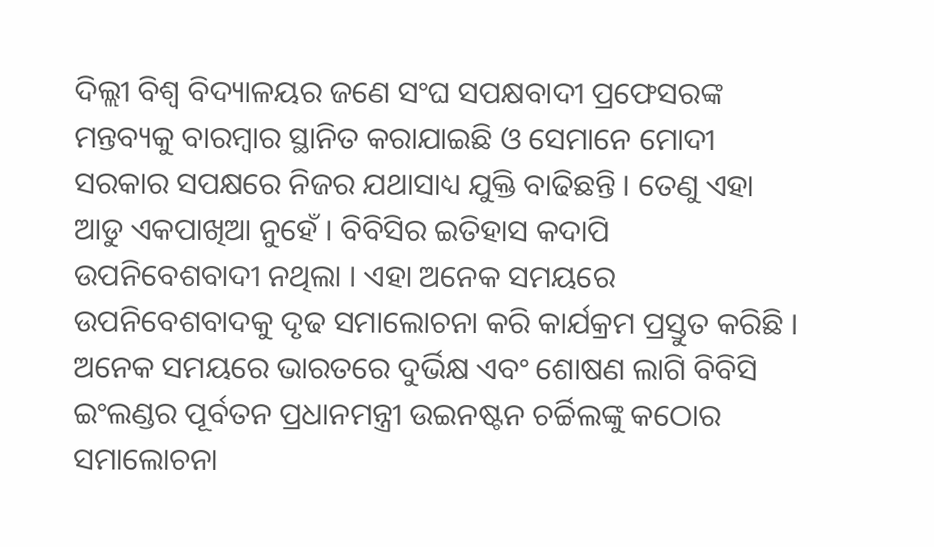ଦିଲ୍ଲୀ ବିଶ୍ଵ ବିଦ୍ୟାଳୟର ଜଣେ ସଂଘ ସପକ୍ଷବାଦୀ ପ୍ରଫେସରଙ୍କ ମନ୍ତବ୍ୟକୁ ବାରମ୍ବାର ସ୍ଥାନିତ କରାଯାଇଛି ଓ ସେମାନେ ମୋଦୀ ସରକାର ସପକ୍ଷରେ ନିଜର ଯଥାସାଧ୍ୟ ଯୁକ୍ତି ବାଢିଛନ୍ତି । ତେଣୁ ଏହା ଆଡୁ ଏକପାଖିଆ ନୁହେଁ । ବିବିସିର ଇତିହାସ କଦାପି ଉପନିବେଶବାଦୀ ନଥିଲା । ଏହା ଅନେକ ସମୟରେ ଉପନିବେଶବାଦକୁ ଦୃଢ ସମାଲୋଚନା କରି କାର୍ଯକ୍ରମ ପ୍ରସ୍ତୁତ କରିଛି । ଅନେକ ସମୟରେ ଭାରତରେ ଦୁର୍ଭିକ୍ଷ ଏବଂ ଶୋଷଣ ଲାଗି ବିବିସି ଇଂଲଣ୍ଡର ପୂର୍ବତନ ପ୍ରଧାନମନ୍ତ୍ରୀ ଉଇନଷ୍ଟନ ଚର୍ଚ୍ଚିଲଙ୍କୁ କଠୋର ସମାଲୋଚନା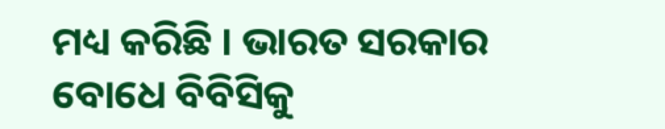ମଧ୍ୟ କରିଛି । ଭାରତ ସରକାର ବୋଧେ ବିବିସିକୁ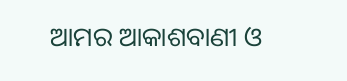ଆମର ଆକାଶବାଣୀ ଓ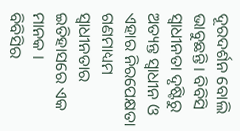ଦୂରଦର୍ଶନ ବୋଲି ଭାବୁଛନ୍ତି । ବିବିସି ସ୍ଵାଧୀନତା ଦୃଷ୍ଟିରୁ ଅତ୍ୟନ୍ତ ସ୍ଵାଧୀନ ଓ ଏହାର ନିରପେକ୍ଷତା ଗଣମାଧ୍ୟମ ସ୍ଵାଧୀନତାର ଇତିହାସରେ ଏକ ମାନକ ।
ବିବିସିର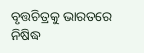ବୃତ୍ତଚିତ୍ରକୁ ଭାରତରେ ନିଷିଦ୍ଧ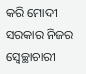କରି ମୋଦୀ ସରକାର ନିଜର ସ୍ଵେଚ୍ଛାଚାରୀ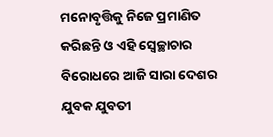ମନୋବୃତ୍ତିକୁ ନିଜେ ପ୍ରମାଣିତ କରିଛନ୍ତି ଓ ଏହି ସ୍ଵେଚ୍ଛାଚାର ବିରୋଧରେ ଆଜି ସାରା ଦେଶର ଯୁବକ ଯୁବତୀ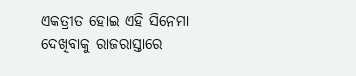ଏକତ୍ରୀତ ହୋଇ ଏହି ସିନେମା ଦେଖିବାକୁ ରାଜରାସ୍ତାରେ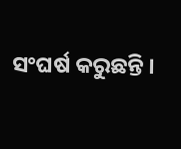ସଂଘର୍ଷ କରୁଛନ୍ତି ।